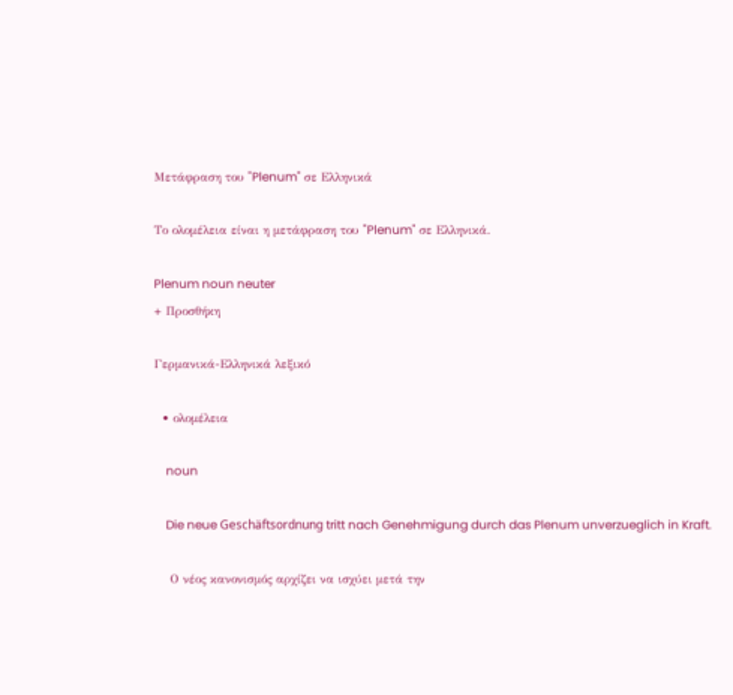Μετάφραση του "Plenum" σε Ελληνικά

Το ολομέλεια είναι η μετάφραση του "Plenum" σε Ελληνικά.

Plenum noun neuter
+ Προσθήκη

Γερμανικά-Ελληνικά λεξικό

  • ολομέλεια

    noun

    Die neue Geschäftsordnung tritt nach Genehmigung durch das Plenum unverzueglich in Kraft.

    Ο νέος κανονισμός αρχίζει να ισχύει μετά την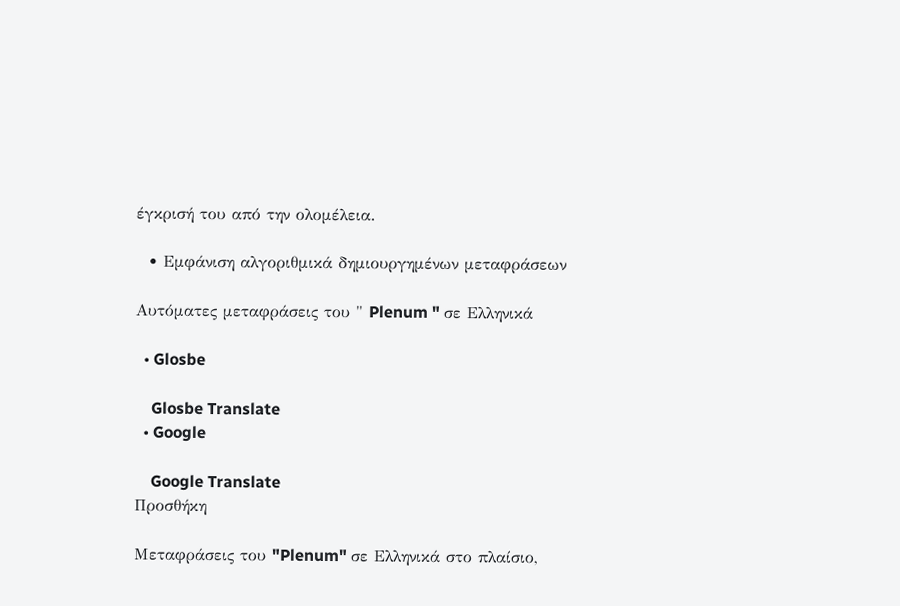έγκρισή του από την ολομέλεια.

  • Εμφάνιση αλγοριθμικά δημιουργημένων μεταφράσεων

Αυτόματες μεταφράσεις του " Plenum " σε Ελληνικά

  • Glosbe

    Glosbe Translate
  • Google

    Google Translate
Προσθήκη

Μεταφράσεις του "Plenum" σε Ελληνικά στο πλαίσιο,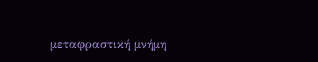μεταφραστική μνήμη